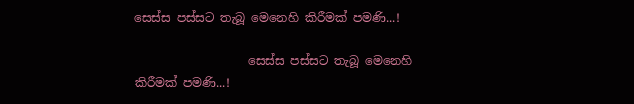සෙස්ස පස්සට තැබූ මෙනෙහි කිරීමක් පමණි...!

                   සෙස්ස පස්සට තැබූ මෙනෙහි කිරීමක් පමණි...!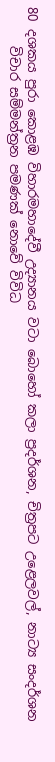80 දශකය පුරා කොළඹ ‌විහාරමහාදේවී උද්‍යානය ‌වටා බොහෝ කලා ප්‍රදර්ශන, චිත්‍රපට උළෙලවල්, නාට්‍ය සංදර්ශන
      විචාර සම්මන්ත්‍රන ‌පමණක් නොවේ විවිධ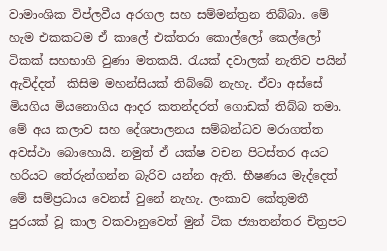වාමාංශික විප්ලවීය අරගල සහ සම්මන්ත්‍රන තිබ්බා. මේ හැම එකකටම ඒ කාලේ එක්තරා කොල්ලෝ කෙල්ලෝ ටිකක් සහභාගි වුණා මතකයි. රැයක් දවාලක් නැතිව පයින් ඇවිද්දත්  කිසිම මහන්සියක් තිබ්බේ නැහැ. ඒවා අස්සේ මියගිය මියනොගිය ආදර කතන්දරත් ගොඩක් තිබ්බ තමා. මේ අය කලාව සහ දේශපාලනය සම්බන්ධව මරාගත්ත අවස්ථා බොහොයි. නමුත් ඒ යක්ෂ වචන පිටස්තර අයට හරියට තේරුන්ගන්න බැරිව යන්න ඇති. භීෂණය මැද්දෙත් මේ සම්ප්‍රධාය වෙනස් වුනේ නැහැ. ලංකාව කේතුමතී පුරයක් වූ කාල වකවානුවෙත් මුන් ටික ජ්‍යාතන්තර චිත්‍රපට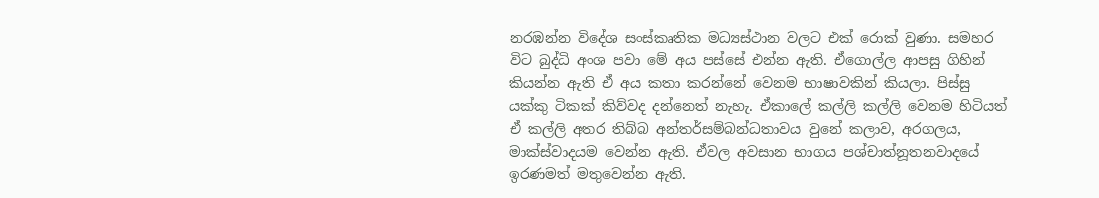නරඹන්න විදේශ සංස්කෘතික මධ්‍යස්ථාන වලට ‌එක් රොක් වුණා. සමහර විට බුද්ධි අංශ පවා ‌මේ අය පස්සේ එන්න ඇති. ඒගොල්ල ආපසු ගිහින්  කියන්න ඇති ඒ අය කතා කරන්නේ වෙනම භාෂාවකින් කියලා. පිස්සු යක්කු ටිකක් කිව්වද දන්නෙත් නැහැ. ඒකාලේ කල්ලි කල්ලි වෙනම හිටියත් ඒ කල්ලි අතර තිබ්බ අන්තර්සම්බන්ධතාවය වුනේ කලාව, අරගලය, මාක්ස්වාදයම වෙන්න ඇති. ඒවල අවසාන භාගය පශ්චාත්නූතනවාදයේ ඉරණමත් මතුවෙන්න ඇති.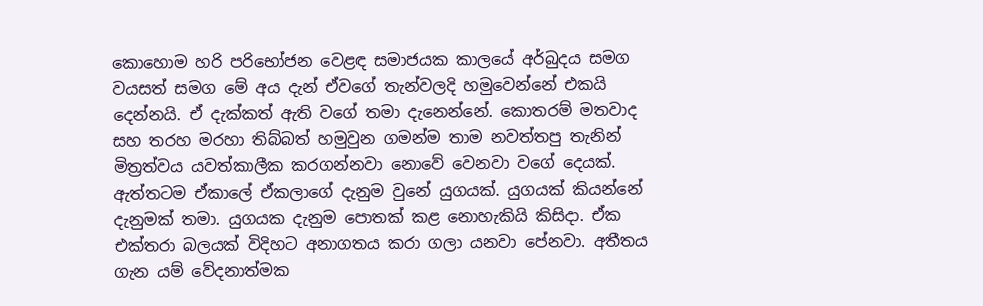කොහොම හරි පරිභෝජන වෙළඳ සමාජයක කාලයේ අර්බුදය සමග වයසත් සමග මේ අය දැන් ඒවගේ තැන්වලදි හමුවෙන්නේ එකයි දෙන්නයි. ඒ දැක්කත් ඇති වගේ තමා දැනෙන්නේ. කොතරම් මතවාද සහ තරහ මරහා තිබ්බත් හමුවුන ගමන්ම තාම නවත්තපු තැනින් මිත්‍රත්වය යවත්කාලීක කරගන්නවා නොවේ වෙනවා වගේ දෙයක්. ඇත්තටම ඒකාලේ ඒකලාගේ දැනුම වුනේ යුගයක්. යුගයක් කියන්නේ දැනුමක් තමා. යුගයක දැනුම පොතක් කළ නොහැකියි කිසිදා. ඒක එක්තරා බලයක් විදිහට අනාගතය කරා ගලා යනවා පේනවා. අතීතය ගැන යම් වේදනාත්මක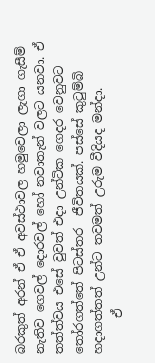බරකුත් අරන් ඒ ඒ අවස්ථාවල හමුවෙලා ලැගා ගැසීම් නැතිව ගෙවල් දොරවල් හෝ නවාතැන් වලට යනවා. ඒ තත්ත්වය එසේ වුවත් එදා උන්ටික ගෙදර වෙනුවට තෝරගත්තේ පිටස්තර  ජීවිතයක්. පස්සේ කුටුම්බි හදාගත්තත් උන්ට තවමත් උරුම වීදියද මන්දා.
      ඒ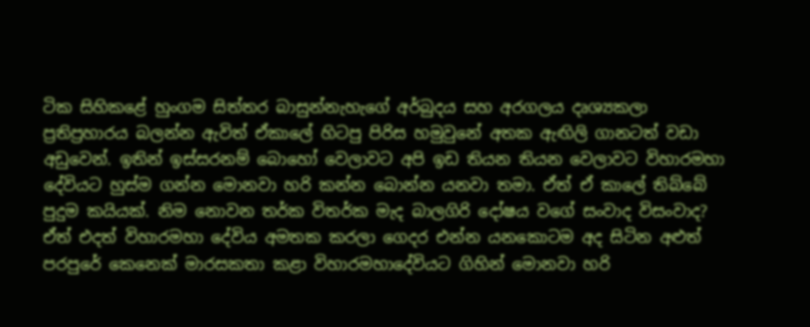ටික සිහිකළේ හුංගම සිත්තර බාසුන්නැහැගේ අර්බුදය සහ අරගලය දෘශ්‍යකලා ප්‍රතිප්‍රහාරය බලන්න ඇවිත් ඒකාලේ හිටපු පිරිස හමුවුනේ අතක ඇඟිලි ගානටත් වඩා අඩුවෙන්. ඉතින් ඉස්සරනම් බොහෝ වෙලාවට අපි ‌ඉඩ තියන තියන වෙලාවට විහාරමහා දේවියට හුස්ම ගන්න මොනවා හරි කන්න බොන්න යනවා තමා. ඒත් ඒ කාලේ තිබ්බේ පුදුම කයියක්. නිම නොවන තර්ක විතර්ක මැද බාලගිරි දෝෂය වගේ සංවාද විසංවාද?
ඒත් එදත් විහාරමහා දේවිය අමතක කරලා ගෙදර එන්න යනකොටම අද සිටින අළුත් පරපුරේ කෙනෙක් මාරසකතා කළා විහාරමහාදේවියට ගිහින් මොනවා හරි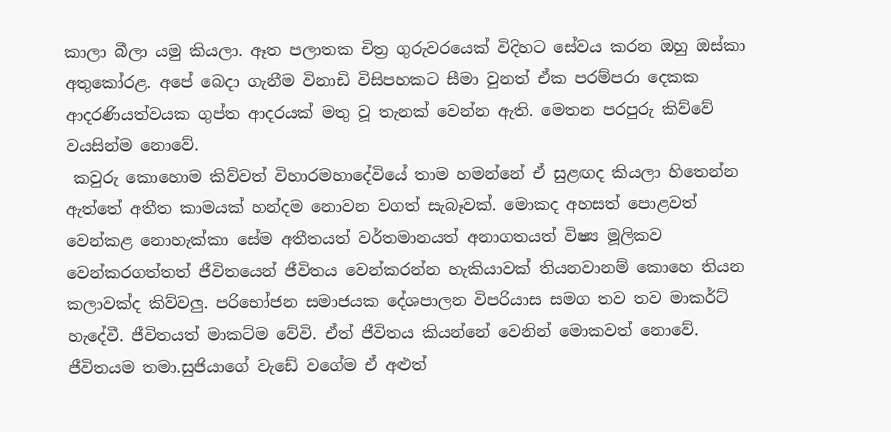කාලා බීලා යමු කියලා. ඈත පලාතක චිත්‍ර ගුරුවරයෙක් විදිහට සේවය කරන ඔහු ඔස්කා අතුකෝරළ. අපේ බෙදා ගැනීම විනාඩි විසිපහකට සීමා වුනත් ඒක පරම්පරා දෙකක ආදරණියත්වයක ගුප්ත ආදරයක් මතු වූ තැනක් වෙන්න ඇති. මෙතන පරපුරු කිව්වේ වයසින්ම නොවේ.
 කවුරු කොහොම කිව්වත් විහාරමහාදේවියේ තාම හමන්නේ ඒ සුළඟද කියලා හිතෙන්න ඇත්තේ අතීත කාමයක් හන්දම නොවන වගත් සැබෑවක්. මොකද අහසත් පොළවත් වෙන්කළ නොහැක්කා සේම අතීතයත් වර්තමානයත් අනාගතයත් විෂ්‍ය මූලිකව වෙන්කරගත්තත් ජීවිතයෙන් ජීවිතය වෙන්කරන්න හැකියාවක් තියනවානම් කොහෙ තියන කලාවක්ද කිව්වලු. පරිභෝජන සමාජයක දේශපාලන විපරියාස සමග තව තව මාකර්ට් හැදේවී. ජීවිතයත් මාකට්ම වේවි. ඒත් ජීවිතය කියන්නේ වෙනින් මොකවත් නොවේ. ජීවිතයම තමා.සුජියාගේ වැඩේ වගේම ඒ අළුත්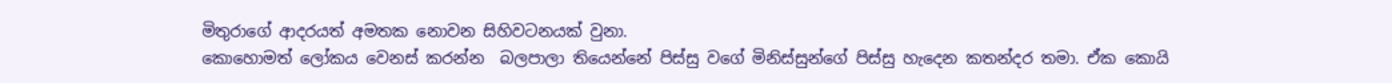මිතුරාගේ ආදරයත් අමතක නොවන සිහිවටනයක් වුනා.
කොහොමත් ලෝකය වෙනස් කරන්න  බලපාලා තියෙන්නේ පිස්සු වගේ මිනිස්සුන්ගේ පිස්සු හැදෙන කතන්දර තමා. ඒක කොයි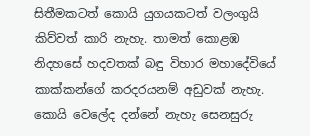සිතීමකටත් කොයි යුගයකටත් වලංගුයි කිව්වත් කාරි නැහැ. තාමත් කොළඹ නිදහසේ හදවතක් බඳු විහාර මහාදේවියේ කාක්කන්ගේ කරදරයනම් අඩුවක් නැහැ.
කොයි වෙලේද දන්නේ නැහැ සෙනසුරු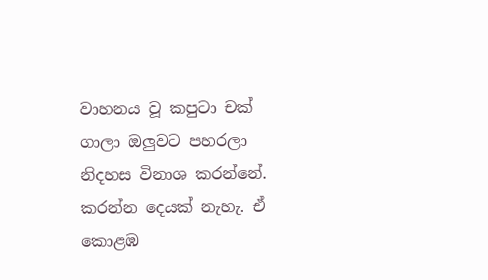වාහනය වූ කපුටා චක් ගාලා ඔලුවට පහරලා නිදහස විනාශ කරන්නේ. කරන්න දෙයක් නැහැ. ඒ කොළඹ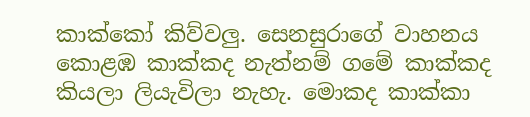කාක්කෝ කිව්වලු. සෙනසුරාගේ වාහනය කොළඹ කාක්කද නැත්නම් ගමේ කාක්කද කියලා ‌ලියැවිලා නැහැ. මොකද කාක්කා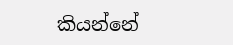කියන්නේ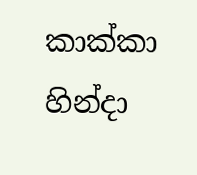කාක්කා හින්දා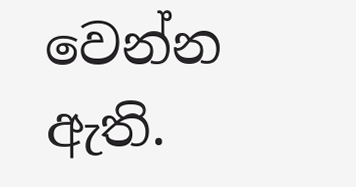වෙන්න ඇති.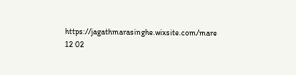https://jagathmarasinghe.wixsite.com/mare
12 02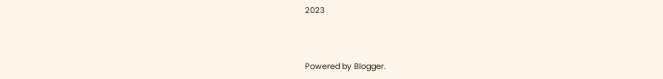2023



Powered by Blogger.